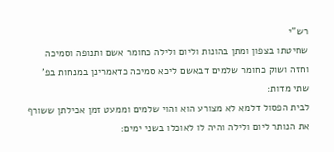רש"י
שחיטתו בצפון ומתן בהונות וליום ולילה כחומר אשם ותנופה וסמיכה וחזה ושוק כחומר שלמים דבאשם ליכא סמיכה כדאמרינן במנחות בפ' שתי מדות:
לבית הפסול דלמא לא מצורע הוא והוי שלמים וממעט זמן אכילתן ששורף את הנותר ליום ולילה והיה לו לאוכלו בשני ימים: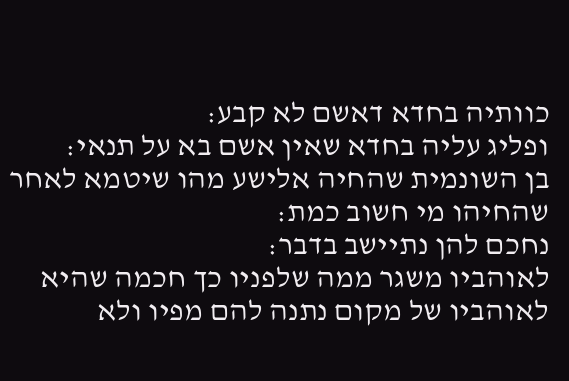כוותיה בחדא דאשם לא קבע:
ופליג עליה בחדא שאין אשם בא על תנאי:
בן השונמית שהחיה אלישע מהו שיטמא לאחר שהחיהו מי חשוב כמת:
נחכם להן נתיישב בדבר:
לאוהביו משגר ממה שלפניו כך חכמה שהיא לאוהביו של מקום נתנה להם מפיו ולא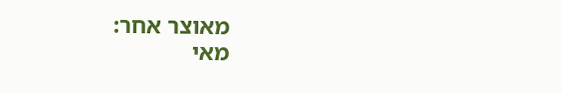מאוצר אחר:
מאי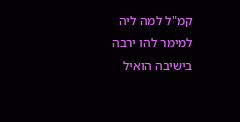קמ"ל למה ליה למימר להו ירבה בישיבה הואיל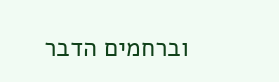וברחמים הדבר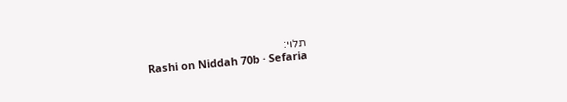תלוי:
Rashi on Niddah 70b · Sefaria